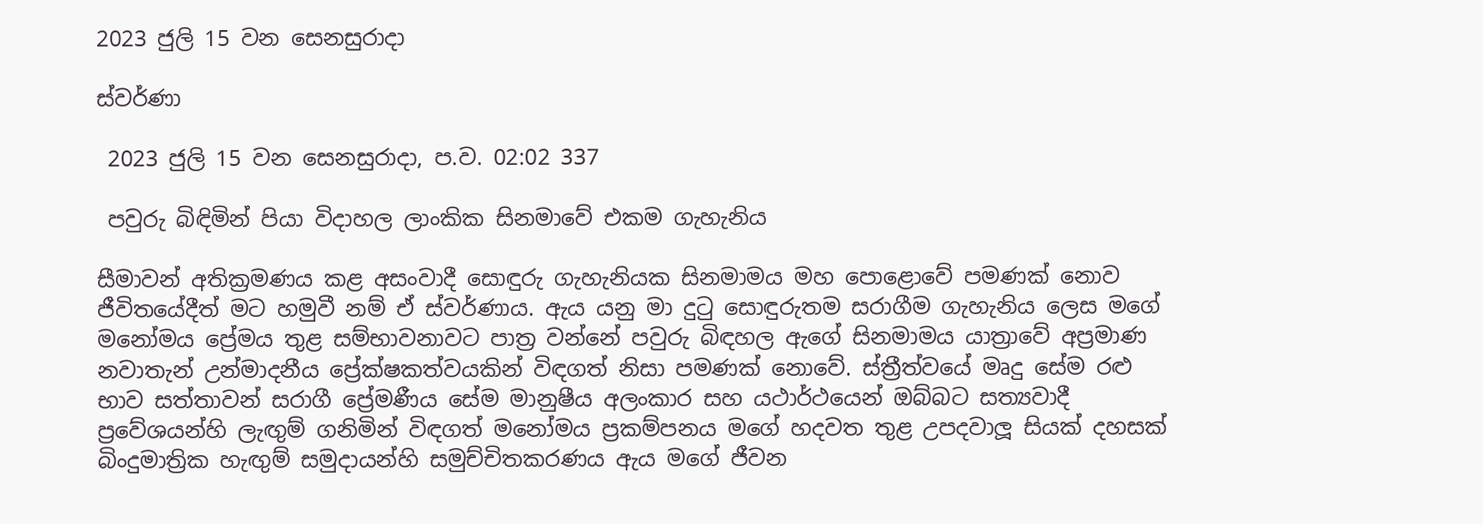2023 ජුලි 15 වන සෙනසුරාදා

ස්වර්ණා

 2023 ජුලි 15 වන සෙනසුරාදා, ප.ව. 02:02 337

 පවුරු බිඳිමින් පියා විදාහල ලාංකික සිනමාවේ එකම ගැහැනිය

සීමාවන් අතික්‍රමණය කළ අසංවාදී සොඳුරු ගැහැනියක සිනමාමය මහ පොළොවේ පමණක් නොව ජීවිතයේදීත් මට හමුවී නම් ඒ ස්වර්ණාය. ඇය යනු මා දුටු සොඳුරුතම සරාගීම ගැහැනිය ලෙස මගේ මනෝමය ප්‍රේමය තුළ සම්භාවනාවට පාත්‍ර වන්නේ පවුරු බිඳහල ඇගේ සිනමාමය යාත්‍රාවේ අප්‍රමාණ නවාතැන් උන්මාදනීය ප්‍රේක්ෂකත්වයකින් විඳගත් නිසා පමණක් නොවේ. ස්ත්‍රීත්වයේ මෘදු සේම රළු භාව සත්තාවන් සරාගී ප්‍රේමණීය සේම මානුෂීය අලංකාර සහ යථාර්ථයෙන් ඔබ්බට සත්‍යවාදී ප්‍රවේශයන්හි ලැඟුම් ගනිමින් විඳගත් මනෝමය ප්‍රකම්පනය මගේ හදවත තුළ උපදවාලූ සියක් දහසක් බිංදුමාත්‍රික හැඟුම් සමුදායන්හි සමුච්චිතකරණය ඇය මගේ ජීවන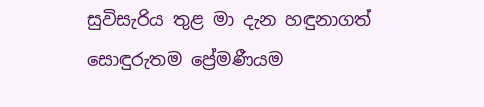සුවිසැරිය තුළ මා දැන හඳුනාගත් සොඳුරුතම ප්‍රේමණීයම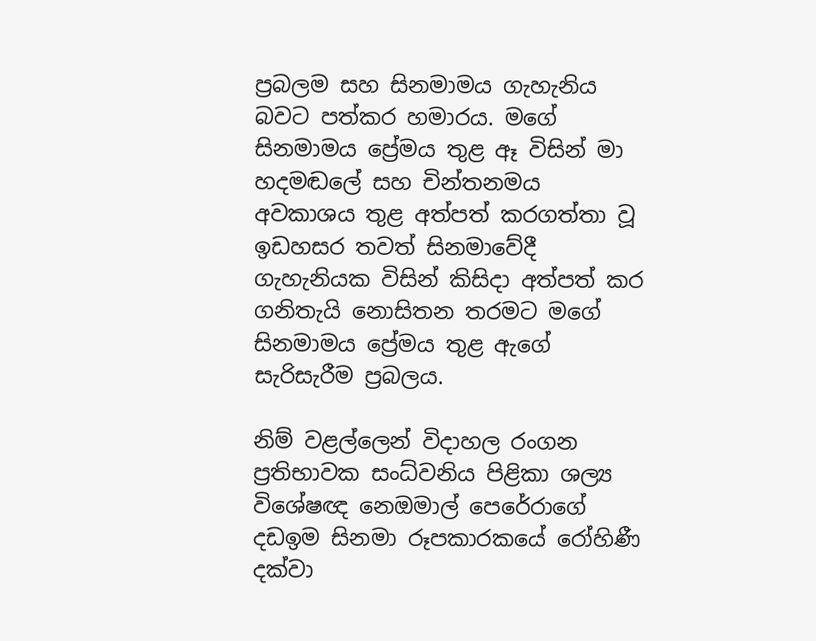ප්‍රබලම සහ සිනමාමය ගැහැනිය බවට පත්කර හමාරය. මගේ සිනමාමය ප්‍රේමය තුළ ඈ විසින් මා හදමඬලේ සහ චින්තනමය අවකාශය තුළ අත්පත් කරගත්තා වූ ඉඩහසර තවත් සිනමාවේදී ගැහැනියක විසින් කිසිදා අත්පත් කර ගනිතැයි නොසිතන තරමට මගේ සිනමාමය ප්‍රේමය තුළ ඇගේ සැරිසැරීම ප්‍රබලය.

නිම් වළල්ලෙන් විදාහල රංගන ප්‍රතිභාවක සංධ්වනිය පිළිකා ශල්‍ය විශේෂඥ නෙඔමාල් පෙරේරාගේ දඩඉම සිනමා රූපකාරකයේ රෝහිණී දක්වා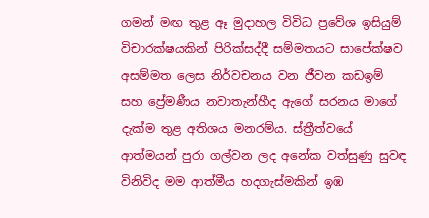ගමන් මඟ තුළ ඈ මුදාහල විවිධ ප්‍රවේශ ඉසියුම් විචාරක්ෂයකින් පිරික්සද්දී සම්මතයට සාපේක්ෂව අසම්මත ලෙස නිර්වචනය වන ජීවන කඩඉම් සහ ප්‍රේමණීය නවාතැන්හීද ඇගේ සරනය මාගේ දැක්ම තුළ අතිශය මනරම්ය. ස්ත්‍රීත්වයේ ආත්මයන් පුරා ගල්වන ලද අනේක වත්සුණු සුවඳ විනිවිද මම ආත්මීය හදගැස්මකින් ඉඹ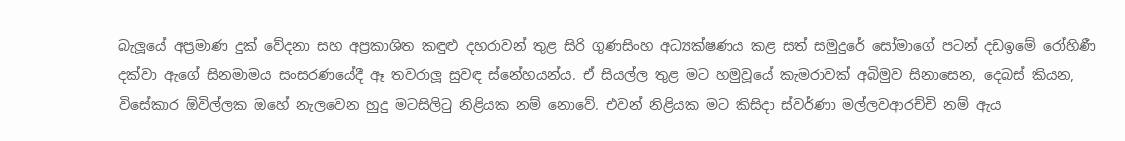බැලූයේ අප්‍රමාණ දුක් වේදනා සහ අප්‍රකාශිත කඳුළු දහරාවන් තුළ සිරි ගුණසිංහ අධ්‍යක්ෂණය කළ සත් සමුදුරේ සෝමාගේ පටන් දඩඉමේ රෝහිණී දක්වා ඇගේ සිනමාමය සංසරණයේදී ඈ තවරාලූ සුවඳ ස්නේහයන්ය. ඒ සියල්ල තුළ මට හමුවූයේ කැමරාවක් අබිමුව සිනාසෙන, දෙබස් කියන, විසේකාර ඕවිල්ලක ඔහේ නැලවෙන හුදු මටසිලිටු නිළියක නම් නොවේ. එවන් නිළියක මට කිසිදා ස්වර්ණා මල්ලවආරච්චි නම් ඇය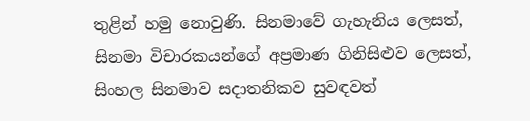තුළින් හමු නොවුණි. සිනමාවේ ගැහැනිය ලෙසත්, සිනමා විචාරකයන්ගේ අප්‍රමාණ ගිනිසිළුව ලෙසත්, සිංහල සිනමාව සදාතනිකව සුවඳවත්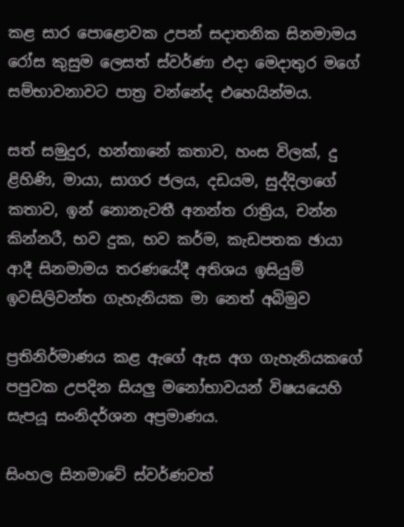කළ සාර පොළොවක උපන් සදාතනික සිනමාමය රෝස කුසුම ලෙසත් ස්වර්ණා එදා මෙදාතුර මගේ සම්භාවනාවට පාත්‍ර වන්නේද එහෙයින්මය.

සත් සමුදුර, හන්තානේ කතාව, හංස විලක්, දු ළිහිණි, මායා, සාගර ජලය, දඩයම, සුද්දිලාගේ කතාව, ඉන් නොනැවතී අනන්ත රාත්‍රිය, චන්න කින්නරී, භව දුක, භව කර්ම, කැඩපතක ඡායා ආදී සිනමාමය තරණයේදී අතිශය ඉසියුම් ඉවසිලිවන්ත ගැහැනියක මා නෙත් අබිමුව

ප්‍රතිනිර්මාණය කළ ඇගේ ඇස අග ගැහැනියකගේ පපුවක උපදින සියලු මනෝභාවයන් විෂයයෙහි සැපයූ සංනිදර්ශන අප්‍රමාණය.

සිංහල සිනමාවේ ස්වර්ණවත්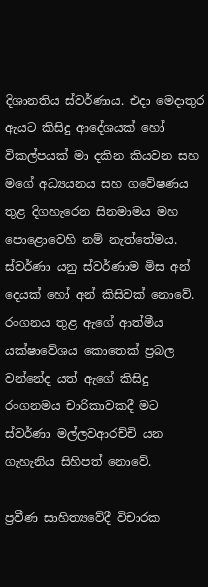දිශානතිය ස්වර්ණාය. එදා මෙදාතුර ඇයට කිසිදු ආදේශයක් හෝ විකල්පයක් මා දකින කියවන සහ මගේ අධ්‍යයනය සහ ගවේෂණය තුළ දිගහැරෙන සිනමාමය මහ පොළොවෙහි නම් නැත්තේමය. ස්වර්ණා යනු ස්වර්ණාම මිස අන් දෙයක් හෝ අන් කිසිවක් නොවේ. රංගනය තුළ ඇගේ ආත්මීය යක්ෂාවේශය කොතෙක් ප්‍රබල වන්නේද යත් ඇගේ කිසිදු රංගනමය චාරිකාවකදී මට ස්වර්ණා මල්ලවආරච්චි යන ගැහැනිය සිහිපත් නොවේ.

ප්‍රවීණ සාහිත්‍යවේදී විචාරක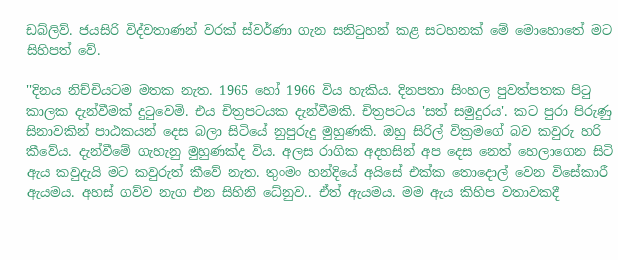ඩබ්ලිව්. ජයසිරි විද්වතාණන් වරක් ස්වර්ණා ගැන සනිටුහන් කළ සටහනක් මේ මොහොතේ මට සිහිපත් වේ.

''දිනය නිච්චියටම මතක නැත. 1965 හෝ 1966 විය හැකිය. දිනපතා සිංහල පුවත්පතක පිටු කාලක දැන්වීමක් දුටුවෙමි. එය චිත්‍රපටයක දැන්වීමකි. චිත්‍රපටය 'සත් සමුදුරය'. කට පුරා පිරුණු සිනාවකින් පාඨකයන් දෙස බලා සිටියේ නුපුරුදු මුහුණකි. ඔහු සිරිල් වික්‍රමගේ බව කවුරු හරි කීවේය. දැන්වීමේ ගැහැනු මුහුණක්ද විය. අලස රාගික අදහසින් අප දෙස නෙත් හෙලාගෙන සිටි ඇය කවුදැයි මට කවුරුත් කීවේ නැත. තුංමං හන්දියේ අයිසේ එක්ක තොදොල් වෙන විසේකාරී ඇයමය. අහස් ගව්ව නැග එන සිහිනි ධේනුව.. ඒත් ඇයමය. මම ඇය කිහිප වතාවකදී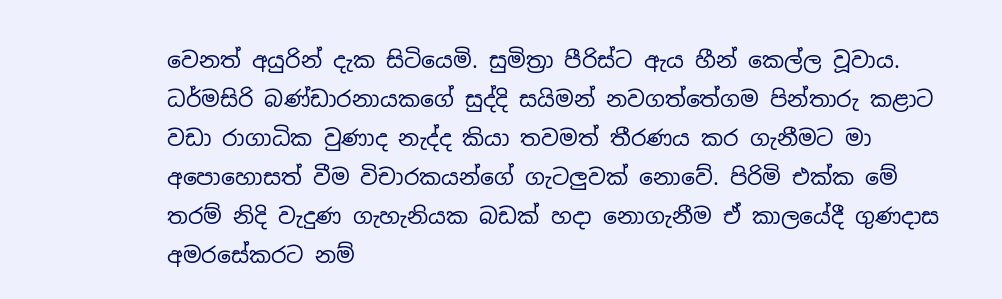වෙනත් අයුරින් දැක සිටියෙමි. සුමිත්‍රා පීරිස්ට ඇය හීන් කෙල්ල වූවාය. ධර්මසිරි බණ්ඩාරනායකගේ සුද්දි සයිමන් නවගත්තේගම පින්තාරු කළාට වඩා රාගාධික වුණාද නැද්ද කියා තවමත් තීරණය කර ගැනීමට මා අපොහොසත් වීම විචාරකයන්ගේ ගැටලුවක් නොවේ. පිරිමි එක්ක මේ තරම් නිදි වැදුණ ගැහැනියක බඩක් හදා නොගැනීම ඒ කාලයේදී ගුණදාස අමරසේකරට නම්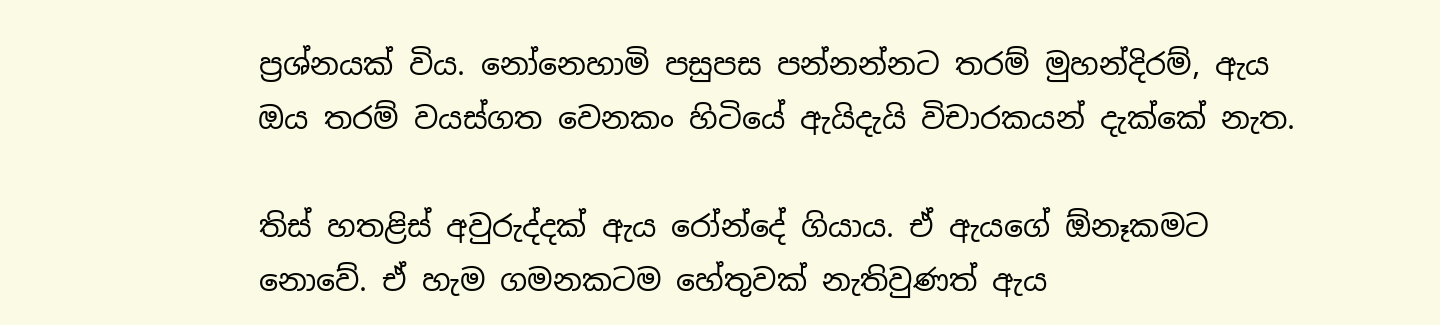ප්‍රශ්නයක් විය. නෝනෙහාමි පසුපස පන්නන්නට තරම් මුහන්දිරම්, ඇය ඔය තරම් වයස්ගත වෙනකං හිටියේ ඇයිදැයි විචාරකයන් දැක්කේ නැත.

තිස් හතළිස් අවුරුද්දක් ඇය රෝන්දේ ගියාය. ඒ ඇයගේ ඕනෑකමට නොවේ. ඒ හැම ගමනකටම හේතුවක් නැතිවුණත් ඇය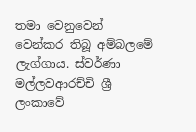තමා වෙනුවෙන් වෙන්කර තිබූ අම්බලමේ ලැග්ගාය. ස්වර්ණා මල්ලවආරච්චි ශ්‍රී ලංකාවේ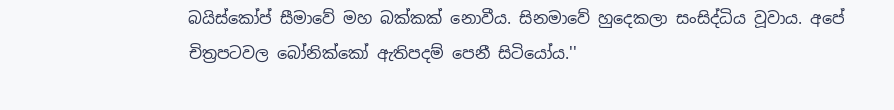බයිස්කෝප් සීමාවේ මහ බක්කක් නොවීය. සිනමාවේ හුදෙකලා සංසිද්ධිය වූවාය. අපේ චිත්‍රපටවල බෝනික්කෝ ඇතිපදම් පෙනී සිටියෝය.''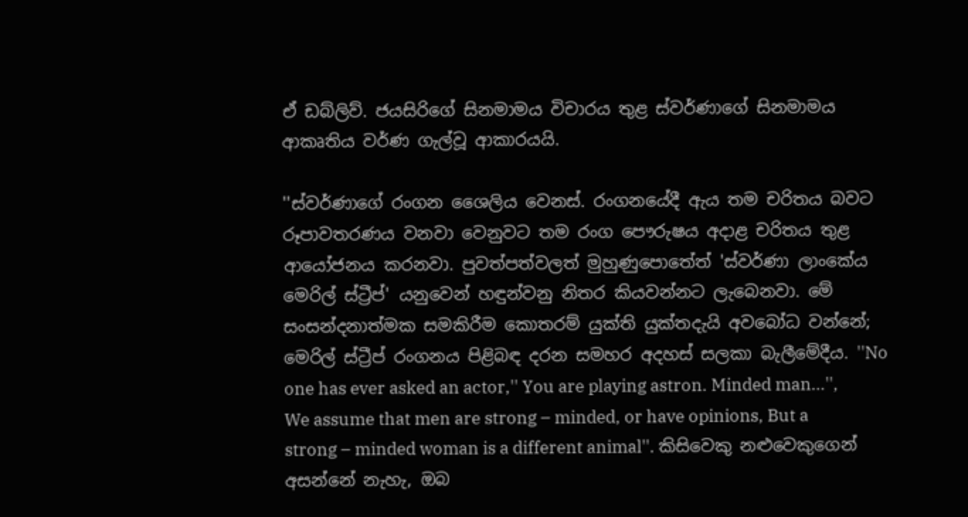ඒ ඩබ්ලිව්. ජයසිරිගේ සිනමාමය විචාරය තුළ ස්වර්ණාගේ සිනමාමය ආකෘතිය වර්ණ ගැල්වූ ආකාරයයි.

''ස්වර්ණාගේ රංගන ශෛලිය වෙනස්. රංගනයේදී ඇය තම චරිතය බවට රූපාවතරණය වනවා වෙනුවට තම රංග පෞරුෂය අදාළ චරිතය තුළ ආයෝජනය කරනවා. පුවත්පත්වලත් මුහුණුපොතේත් 'ස්වර්ණා ලාංකේය මෙරිල් ස්ට්‍රීප්' යනුවෙන් හඳුන්වනු නිතර කියවන්නට ලැබෙනවා. මේ සංසන්දනාත්මක සමකිරීම කොතරම් යුක්ති යුක්තදැයි අවබෝධ වන්නේ; මෙරිල් ස්ට්‍රීප් රංගනය පිළිබඳ දරන සමහර අදහස් සලකා බැලීමේදීය. ''No one has ever asked an actor,'' You are playing astron. Minded man…'', We assume that men are strong – minded, or have opinions, But a strong – minded woman is a different animal''. කිසිවෙකු නළුවෙකුගෙන් අසන්නේ නැහැ, ඔබ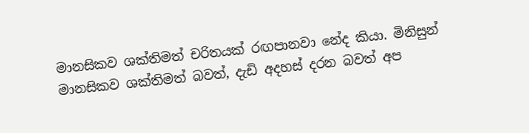මානසිකව ශක්තිමත් චරිතයක් රඟපානවා නේද කියා. මිනිසුන් මානසිකව ශක්තිමත් බවත්, දැඩි අදහස් දරන බවත් අප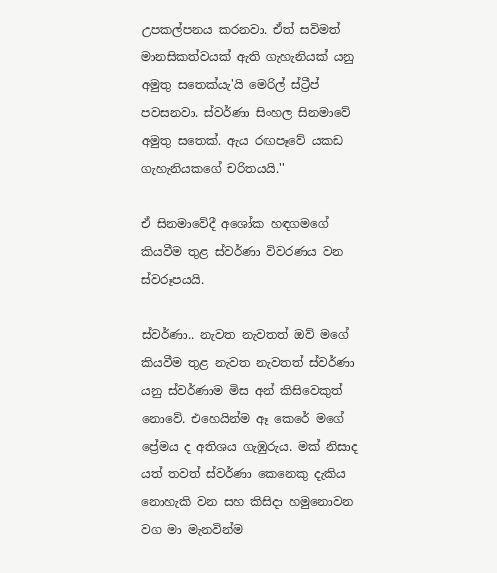උපකල්පනය කරනවා. ඒත් සවිමත් මානසිකත්වයක් ඇති ගැහැනියක් යනු අමුතු සතෙක්යැ'යි මෙරිල් ස්ට්‍රීප් පවසනවා. ස්වර්ණා සිංහල සිනමාවේ අමුතු සතෙක්. ඇය රඟපෑවේ යකඩ ගැහැනියකගේ චරිතයයි.''

ඒ සිනමාවේදී අශෝක හඳගමගේ කියවීම තුළ ස්වර්ණා විවරණය වන ස්වරූපයයි.

ස්වර්ණා.. නැවත නැවතත් ඔව් මගේ කියවීම තුළ නැවත නැවතත් ස්වර්ණා යනු ස්වර්ණාම මිස අන් කිසිවෙකුත් නොවේ. එහෙයින්ම ඈ කෙරේ මගේ ප්‍රේමය ද අතිශය ගැඹුරුය. මක් නිසාද යත් තවත් ස්වර්ණා කෙනෙකු දැකිය නොහැකි වන සහ කිසිදා හමුනොවන වග මා මැනවින්ම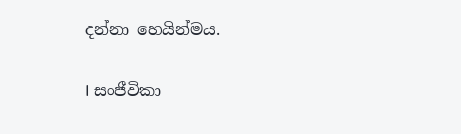දන්නා හෙයින්මය.

I සංජීවිකා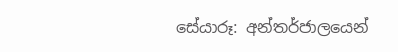සේයාරූ: අන්තර්ජාලයෙන්